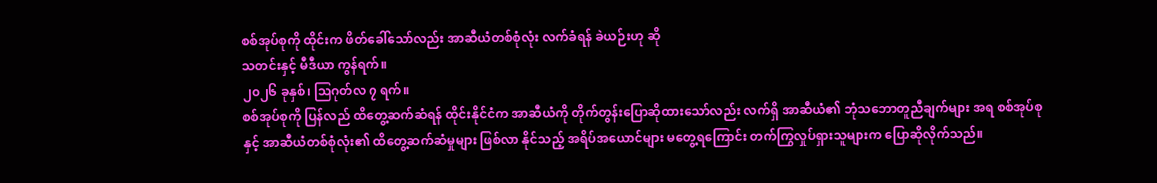စစ်အုပ်စုကို ထိုင်းက ဖိတ်ခေါ်သော်လည်း အာဆီယံတစ်စုံလုံး လက်ခံရန် ခဲယဉ်းဟု ဆို
သတင်းနှင့် မီဒီယာ ကွန်ရက်။
၂၀၂၆ ခုနှစ်၊ ဩဂုတ်လ ၇ ရက်။
စစ်အုပ်စုကို ပြန်လည် ထိတွေ့ဆက်ဆံရန် ထိုင်းနိုင်ငံက အာဆီယံကို တိုက်တွန်းပြောဆိုထားသော်လည်း လက်ရှိ အာဆီယံ၏ ဘုံသဘောတူညီချက်များ အရ စစ်အုပ်စုနှင့် အာဆီယံတစ်စုံလုံး၏ ထိတွေ့ဆက်ဆံမှုများ ဖြစ်လာ နိုင်သည့် အရိပ်အယောင်များ မတွေ့ရကြောင်း တက်ကြွလှုပ်ရှားသူများက ပြောဆိုလိုက်သည်။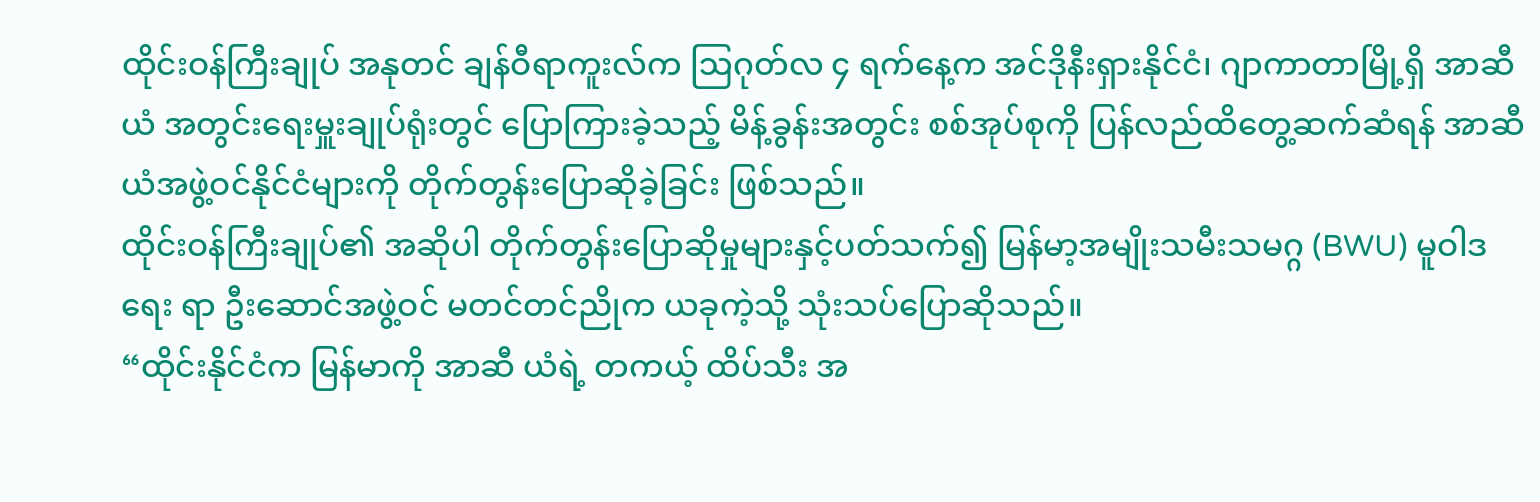ထိုင်းဝန်ကြီးချုပ် အနုတင် ချန်ဝီရာကူးလ်က ဩဂုတ်လ ၄ ရက်နေ့က အင်ဒိုနီးရှားနိုင်ငံ၊ ဂျာကာတာမြို့ရှိ အာဆီယံ အတွင်းရေးမှူးချုပ်ရုံးတွင် ပြောကြားခဲ့သည့် မိန့်ခွန်းအတွင်း စစ်အုပ်စုကို ပြန်လည်ထိတွေ့ဆက်ဆံရန် အာဆီယံအဖွဲ့ဝင်နိုင်ငံများကို တိုက်တွန်းပြောဆိုခဲ့ခြင်း ဖြစ်သည်။
ထိုင်းဝန်ကြီးချုပ်၏ အဆိုပါ တိုက်တွန်းပြောဆိုမှုများနှင့်ပတ်သက်၍ မြန်မာ့အမျိုးသမီးသမဂ္ဂ (BWU) မူဝါဒရေး ရာ ဦးဆောင်အဖွဲ့ဝင် မတင်တင်ညိုက ယခုကဲ့သို့ သုံးသပ်ပြောဆိုသည်။
“ထိုင်းနိုင်ငံက မြန်မာကို အာဆီ ယံရဲ့ တကယ့် ထိပ်သီး အ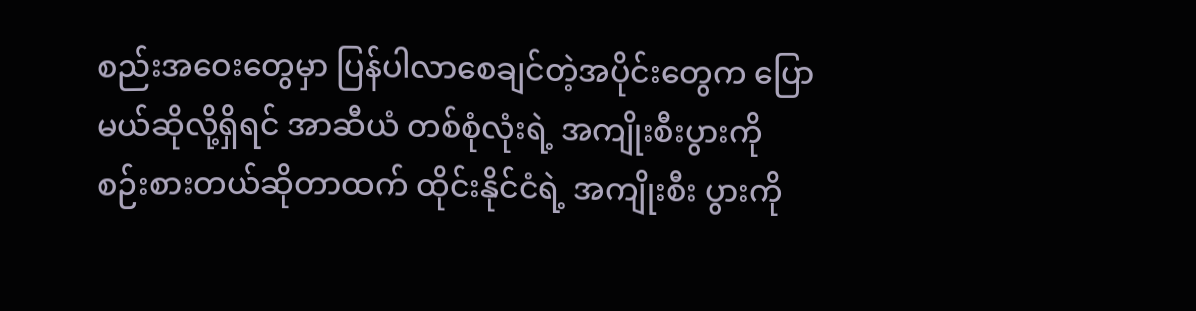စည်းအဝေးတွေမှာ ပြန်ပါလာစေချင်တဲ့အပိုင်းတွေက ပြောမယ်ဆိုလို့ရှိရင် အာဆီယံ တစ်စုံလုံးရဲ့ အကျိုးစီးပွားကို စဉ်းစားတယ်ဆိုတာထက် ထိုင်းနိုင်ငံရဲ့ အကျိုးစီး ပွားကို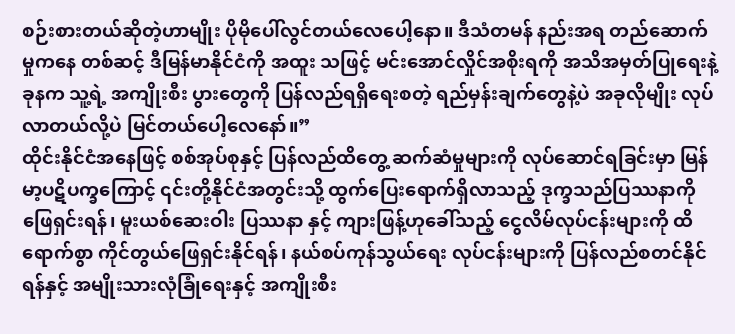စဉ်းစားတယ်ဆိုတဲ့ဟာမျိုး ပိုမိုပေါ်လွင်တယ်လေပေါ့နော။ ဒီသံတမန် နည်းအရ တည်ဆောက်မှုကနေ တစ်ဆင့် ဒီမြန်မာနိုင်ငံကို အထူး သဖြင့် မင်းအောင်လှိုင်အစိုးရကို အသိအမှတ်ပြုရေးနဲ့ ခုနက သူ့ရဲ့ အကျိုးစီး ပွားတွေကို ပြန်လည်ရရှိရေးစတဲ့ ရည်မှန်းချက်တွေနဲ့ပဲ အခုလိုမျိုး လုပ်လာတယ်လို့ပဲ မြင်တယ်ပေါ့လေနော်။”
ထိုင်းနိုင်ငံအနေဖြင့် စစ်အုပ်စုနှင့် ပြန်လည်ထိတွေ့ ဆက်ဆံမှုများကို လုပ်ဆောင်ရခြင်းမှာ မြန်မာ့ပဋိပက္ခကြောင့် ၎င်းတို့နိုင်ငံအတွင်းသို့ ထွက်ပြေးရောက်ရှိလာသည့် ဒုက္ခသည်ပြဿနာကို ဖြေရှင်းရန်၊ မူးယစ်ဆေးဝါး ပြဿနာ နှင့် ကျားဖြန့်ဟုခေါ်သည့် ငွေလိမ်လုပ်ငန်းများကို ထိရောက်စွာ ကိုင်တွယ်ဖြေရှင်းနိုင်ရန်၊ နယ်စပ်ကုန်သွယ်ရေး လုပ်ငန်းများကို ပြန်လည်စတင်နိုင်ရန်နှင့် အမျိုးသားလုံခြုံရေးနှင့် အကျိုးစီး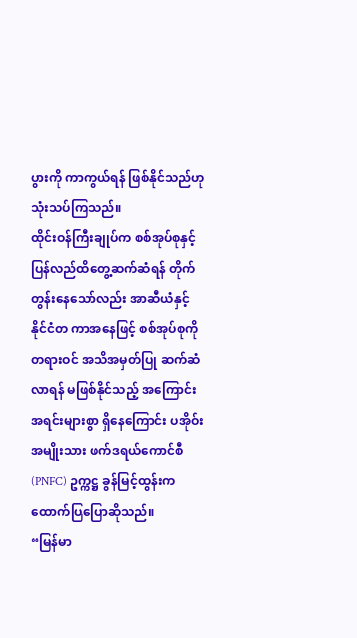ပွားကို ကာကွယ်ရန် ဖြစ်နိုင်သည်ဟု သုံးသပ်ကြသည်။
ထိုင်းဝန်ကြီးချုပ်က စစ်အုပ်စုနှင့် ပြန်လည်ထိတွေ့ဆက်ဆံရန် တိုက်တွန်းနေသော်လည်း အာဆီယံနှင့် နိုင်ငံတ ကာအနေဖြင့် စစ်အုပ်စုကို တရားဝင် အသိအမှတ်ပြု ဆက်ဆံလာရန် မဖြစ်နိုင်သည့် အကြောင်းအရင်းများစွာ ရှိနေကြောင်း ပအိုဝ်းအမျိုးသား ဖက်ဒရယ်ကောင်စီ (PNFC) ဥက္ကဋ္ဌ ခွန်မြင့်ထွန်းက ထောက်ပြပြောဆိုသည်။
“မြန်မာ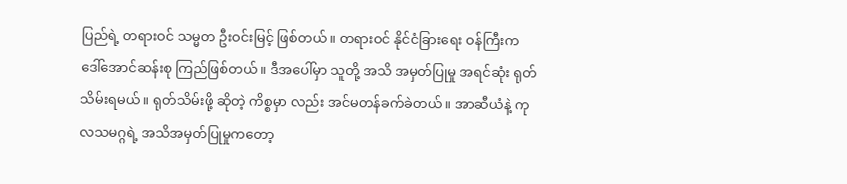ပြည်ရဲ့ တရားဝင် သမ္မတ ဦးဝင်းမြင့် ဖြစ်တယ်။ တရားဝင် နိုင်ငံခြားရေး ဝန်ကြီးက ဒေါ်အောင်ဆန်းစု ကြည်ဖြစ်တယ်။ ဒီအပေါ်မှာ သူတို့ အသိ အမှတ်ပြုမှု အရင်ဆုံး ရုတ်သိမ်းရမယ်။ ရုတ်သိမ်းဖို့ ဆိုတဲ့ ကိစ္စမှာ လည်း အင်မတန်ခက်ခဲတယ်။ အာဆီယံနဲ့ ကုလသမဂ္ဂရဲ့ အသိအမှတ်ပြုမှုကတော့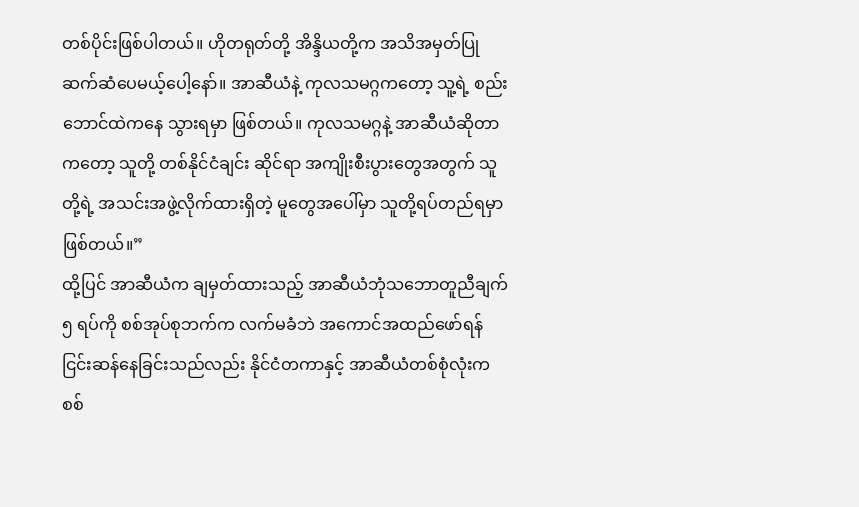တစ်ပိုင်းဖြစ်ပါတယ်။ ဟိုတရုတ်တို့ အိန္ဒိယတို့က အသိအမှတ်ပြု ဆက်ဆံပေမယ့်ပေါ့နော်။ အာဆီယံနဲ့ ကုလသမဂ္ဂကတော့ သူ့ရဲ့ စည်းဘောင်ထဲကနေ သွားရမှာ ဖြစ်တယ်။ ကုလသမဂ္ဂနဲ့ အာဆီယံဆိုတာကတော့ သူတို့ တစ်နိုင်ငံချင်း ဆိုင်ရာ အကျိုးစီးပွားတွေအတွက် သူတို့ရဲ့ အသင်းအဖွဲ့လိုက်ထားရှိတဲ့ မူတွေအပေါ်မှာ သူတို့ရပ်တည်ရမှာ ဖြစ်တယ်။”
ထို့ပြင် အာဆီယံက ချမှတ်ထားသည့် အာဆီယံဘုံသဘောတူညီချက် ၅ ရပ်ကို စစ်အုပ်စုဘက်က လက်မခံဘဲ အကောင်အထည်ဖော်ရန် ငြင်းဆန်နေခြင်းသည်လည်း နိုင်ငံတကာနှင့် အာဆီယံတစ်စုံလုံးက စစ်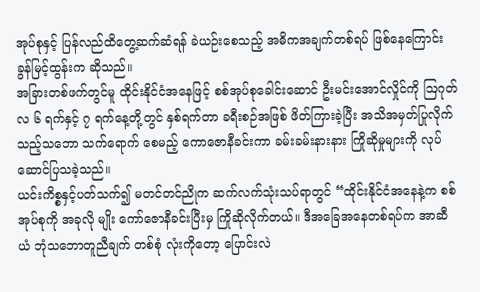အုပ်စုနှင့် ပြန်လည်ထိတွေ့ဆက်ဆံရန် ခဲယဉ်းစေသည့် အဓိကအချက်တစ်ရပ် ဖြစ်နေကြောင်း ခွန်မြင့်ထွန်းက ဆိုသည်။
အခြားတစ်ဖက်တွင်မူ ထိုင်းနိုင်ငံအနေဖြင့် စစ်အုပ်စုခေါင်းဆောင် ဦးမင်းအောင်လှိုင်ကို ဩဂုတ်လ ၆ ရက်နှင့် ၇ ရက်နေ့တို့တွင် နှစ်ရက်တာ ခရီးစဉ်အဖြစ် ဖိတ်ကြားခဲ့ပြီး အသိအမှတ်ပြုလိုက်သည့်သဘော သက်ရောက် စေမည့် ကောဇောနီခင်းကာ ခမ်းခမ်းနားနား ကြိုဆိုမှုများကို လုပ်ဆောင်ပြသခဲ့သည်။
ယင်းကိစ္စနှင့်ပတ်သက်၍ မတင်တင်ညိုက ဆက်လက်သုံးသပ်ရာတွင် “ထိုင်းနိုင်ငံအနေနဲ့က စစ်အုပ်စုကို အခုလို မျိုး ကော်ဇောနီခင်းပြီးမှ ကြိုဆိုလိုက်တယ်။ ဒီအခြေအနေတစ်ရပ်က အာဆီယံ ဘုံသဘောတူညီချက် တစ်စုံ လုံးကိုတော့ ပြောင်းလဲ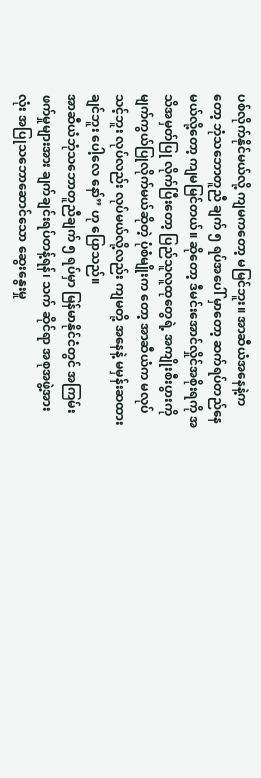ပစ်လိုက်နိုင်မယ်လို့ ကျမကတော့ မမြင်ဘူး။ အာဆီယံအနေနဲ့ကတော့ ဘုံသဘောတူညီ ချက် ၅ ရပ်အပေါ် မှာတော့ ဆက်ရပ်တည်နေမယ်လို့တော့ ကျမမြင်တယ်။ ဆိုတော့ ဒီမင်းအောင်လှိုင်အစိုးရကို အသိအမှတ်ပြု လိုက်ပြီးတော့ ပြည်သူလူထုတွေရဲ့ အကျိုးစီးပွားကို မျက်ကွယ်ပြုလိုက်မယ်ဆိုတဲ့ ပုံစံမျိုးက တော့ အာဆီယံက မလုပ်သင့်ဘူး လုပ်လည်း လုပ်မယ်လို့လည်း ကျမတို့ အနေနဲ့ မမှန်းဆထားချင်ဘူး ပေါ့လေ နော်” ဟု ပြောသည်။
အာဆီယံဘုံသဘောတူညီချက် ၅ ရပ်မှာ မြန်မာနိုင်ငံတွင် အကြမ်းဖက်မှုများအား ချက်ချင်းရပ်တန့်ရန်၊ သက် ဆိုင်ရာ အစုအဖွဲ့အားလုံး အပြုသဘောဆောင်သော ဆွေးနွေးမှု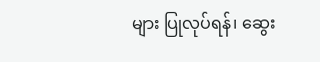များ ပြုလုပ်ရန်၊ ဆွေး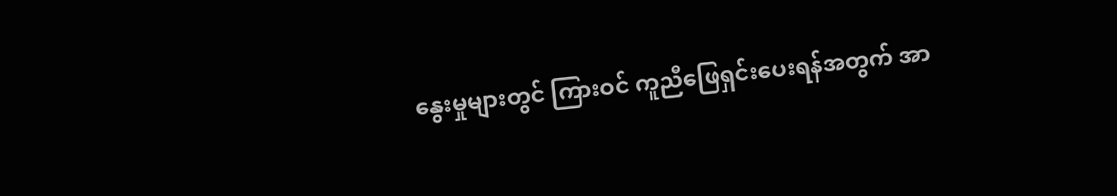နွေးမှုများတွင် ကြားဝင် ကူညီဖြေရှင်းပေးရန်အတွက် အာ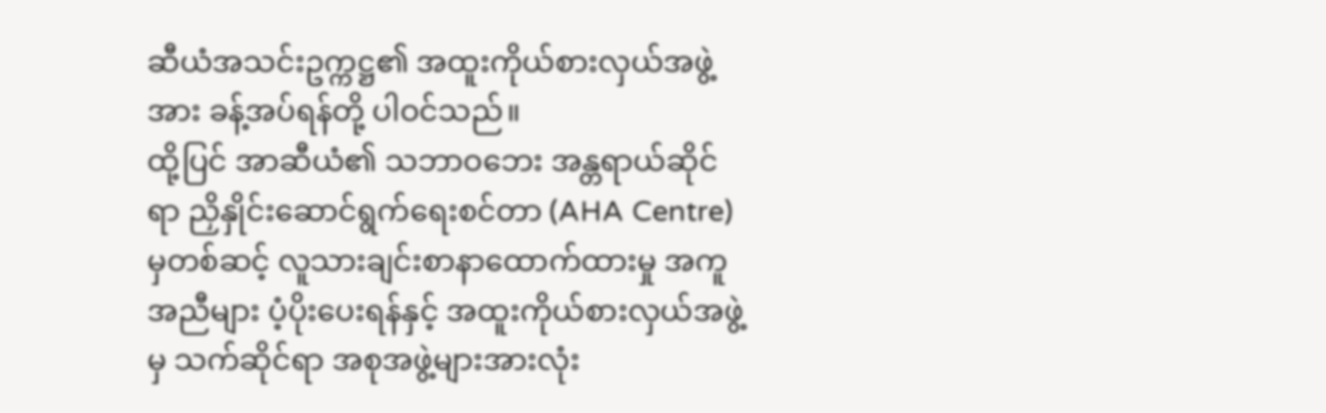ဆီယံအသင်းဥက္ကဋ္ဌ၏ အထူးကိုယ်စားလှယ်အဖွဲ့အား ခန့်အပ်ရန်တို့ ပါဝင်သည်။
ထို့ပြင် အာဆီယံ၏ သဘာဝဘေး အန္တရာယ်ဆိုင်ရာ ညှိနှိုင်းဆောင်ရွက်ရေးစင်တာ (AHA Centre) မှတစ်ဆင့် လူသားချင်းစာနာထောက်ထားမှု အကူအညီများ ပံ့ပိုးပေးရန်နှင့် အထူးကိုယ်စားလှယ်အဖွဲ့မှ သက်ဆိုင်ရာ အစုအဖွဲ့များအားလုံး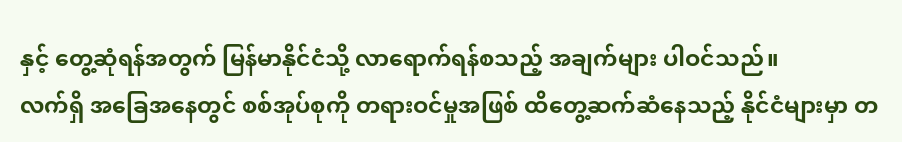နှင့် တွေ့ဆုံရန်အတွက် မြန်မာနိုင်ငံသို့ လာရောက်ရန်စသည့် အချက်များ ပါဝင်သည်။
လက်ရှိ အခြေအနေတွင် စစ်အုပ်စုကို တရားဝင်မှုအဖြစ် ထိတွေ့ဆက်ဆံနေသည့် နိုင်ငံများမှာ တ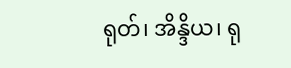ရုတ်၊ အိန္ဒိယ၊ ရု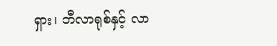ရှား၊ ဘီလာရုစ်နှင့် လာ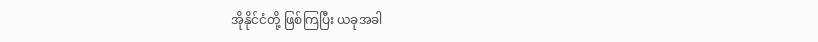အိုနိုင်ငံတို့ ဖြစ်ကြပြီး ယခုအခါ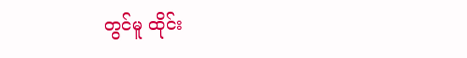တွင်မူ ထိုင်း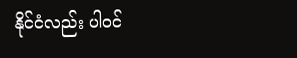နိုင်ငံလည်း ပါဝင်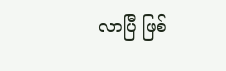လာပြီ ဖြစ်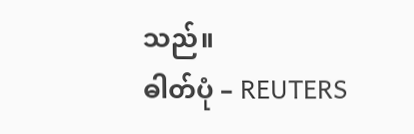သည်။
ဓါတ်ပုံ – REUTERS